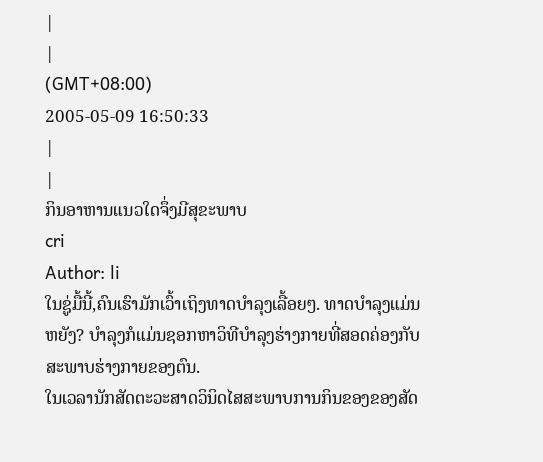|
|
(GMT+08:00)
2005-05-09 16:50:33
|
|
ກິນອາຫານແນວໃດຈຶ່ງມີສຸຂະພາບ
cri
Author: li
ໃນຊູ່ມື້ນີ້,ຄົນເຮົາມັກເວົ້າເຖິງທາດບຳລຸງເລື້ອຍໆ. ທາດບຳລຸງແມ່ນຫຍັງ? ບຳລຸງກໍແມ່ນຊອກຫາວິທີບຳລຸງຮ່າງກາຍທີ່ສອດຄ່ອງກັບສະພາບຮ່າງກາຍຂອງຕົນ.
ໃນເວລານັກສັດຕະວະສາດວິນິດໄສສະພາບການກິນຂອງຂອງສັດ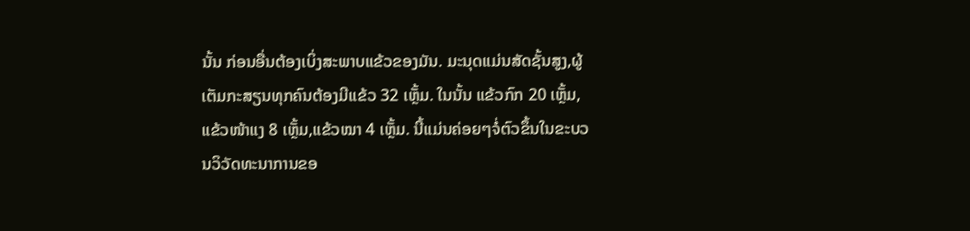ນັ້ນ ກ່ອນອື່ນຕ້ອງເບິ່ງສະພາບແຂ້ວຂອງມັນ. ມະນຸດແມ່ນສັດຊັ້ນສູງ,ຜູ້ເຕັມກະສຽນທຸກຄົນຕ້ອງມີແຂ້ວ 32 ເຫຼັ້ມ. ໃນນັ້ນ ແຂ້ວກົກ 20 ເຫຼັ້ມ,ແຂ້ວໜ້າແງ 8 ເຫຼັ້ມ,ແຂ້ວໝາ 4 ເຫຼັ້ມ. ນີ້ແມ່ນຄ່ອຍໆຈໍ່ຕົວຂຶ້ນໃນຂະບວນວິວັດທະນາການຂອ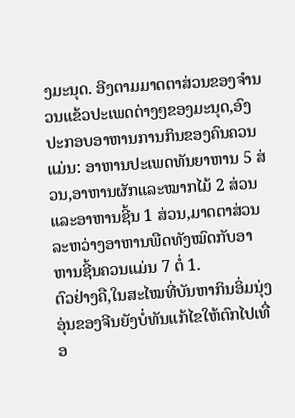ງມະນຸດ. ອີງຕາມມາດຕາສ່ວນຂອງຈຳນວນແຂ້ວປະເພດຕ່າງໆຂອງມະນຸດ,ອົງປະກອບອາຫານການກິນຂອງຄົນຄວນແມ່ນ: ອາຫານປະເພດທັນຍາຫານ 5 ສ່ວນ,ອາຫານຜັກແລະໝາກໄມ້ 2 ສ່ວນແລະອາຫານຊີ້ນ 1 ສ່ວນ,ມາດຕາສ່ວນລະຫວ່າງອາຫານພືດທັງໝົດກັບອາຫານຊີ້ນຄວນແມ່ນ 7 ຕໍ່ 1.
ຕົວຢ່າງຄື,ໃນສະໄໝທີ່ບັນຫາກິນອິ່ມນຸ່ງອຸ່ນຂອງຈີນຍັງບໍ່ທັນແກ້ໄຂໃຫ້ຕົກໄປເທື່ອ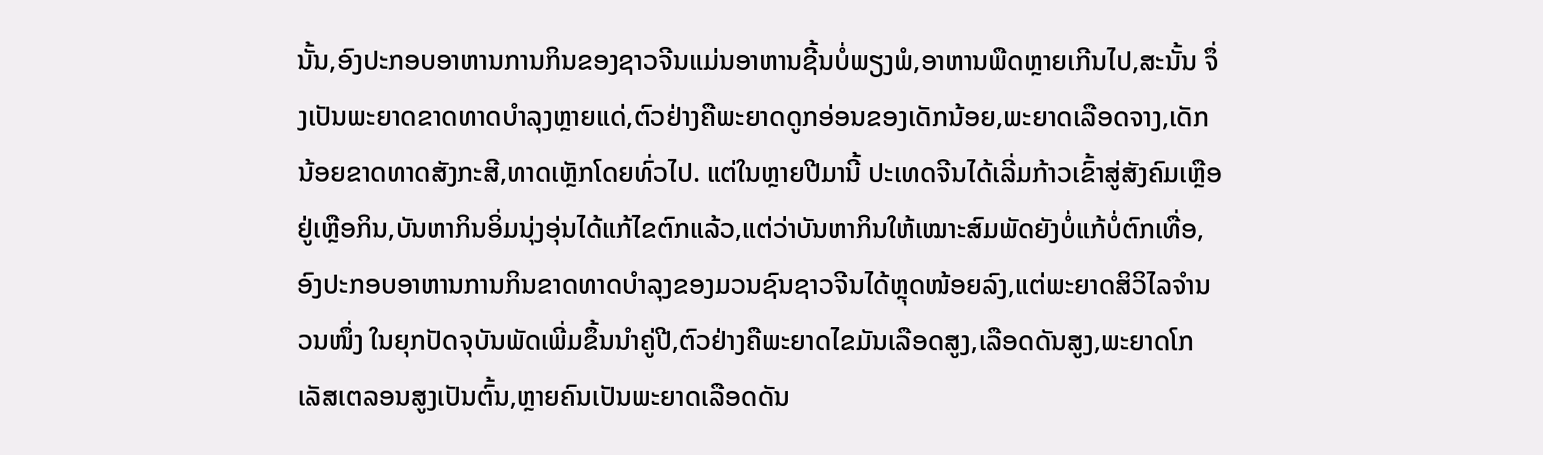ນັ້ນ,ອົງປະກອບອາຫານການກິນຂອງຊາວຈີນແມ່ນອາຫານຊີ້ນບໍ່ພຽງພໍ,ອາຫານພືດຫຼາຍເກີນໄປ,ສະນັ້ນ ຈຶ່ງເປັນພະຍາດຂາດທາດບຳລຸງຫຼາຍແດ່,ຕົວຢ່າງຄືພະຍາດດູກອ່ອນຂອງເດັກນ້ອຍ,ພະຍາດເລືອດຈາງ,ເດັກນ້ອຍຂາດທາດສັງກະສີ,ທາດເຫຼັກໂດຍທົ່ວໄປ. ແຕ່ໃນຫຼາຍປີມານີ້ ປະເທດຈີນໄດ້ເລີ່ມກ້າວເຂົ້າສູ່ສັງຄົມເຫຼືອຢູ່ເຫຼືອກິນ,ບັນຫາກິນອິ່ມນຸ່ງອຸ່ນໄດ້ແກ້ໄຂຕົກແລ້ວ,ແຕ່ວ່າບັນຫາກິນໃຫ້ເໝາະສົມພັດຍັງບໍ່ແກ້ບໍ່ຕົກເທື່ອ,ອົງປະກອບອາຫານການກິນຂາດທາດບຳລຸງຂອງມວນຊົນຊາວຈີນໄດ້ຫຼຸດໜ້ອຍລົງ,ແຕ່ພະຍາດສິວິໄລຈຳນວນໜຶ່ງ ໃນຍຸກປັດຈຸບັນພັດເພີ່ມຂຶ້ນນຳຄູ່ປີ,ຕົວຢ່າງຄືພະຍາດໄຂມັນເລືອດສູງ,ເລືອດດັນສູງ,ພະຍາດໂກເລັສເຕລອນສູງເປັນຕົ້ນ,ຫຼາຍຄົນເປັນພະຍາດເລືອດດັນ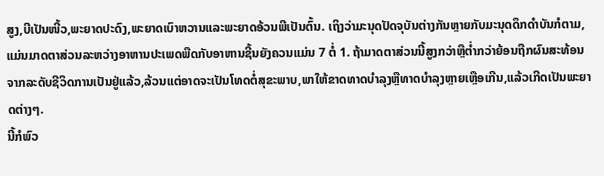ສູງ,ບີເປັນໜີ້ວ,ພະຍາດປະດົງ,ພະຍາດເບົາຫວານແລະພະຍາດອ້ວນພີເປັນຕົ້ນ. ເຖິງວ່າມະນຸດປັດຈຸບັນຕ່າງກັນຫຼາຍກັບມະນຸດດຶກດຳບັນກໍຕາມ,ແມ່ນມາດຕາສ່ວນລະຫວ່າງອາຫານປະເພດພືດກັບອາຫານຊີ້ນຍັງຄວນແມ່ນ 7 ຕໍ່ 1. ຖ້າມາດຕາສ່ວນນີ້ສູງກວ່າຫຼືຕ່ຳກວ່າຍ້ອນຖືກຜົນສະທ້ອນຈາກລະດັບຊີວິດການເປັນຢູ່ແລ້ວ,ລ້ວນແຕ່ອາດຈະເປັນໂທດຕໍ່ສຸຂະພາບ,ພາໃຫ້ຂາດທາດບຳລຸງຫຼືທາດບຳລຸງຫຼາຍເຫຼືອເກີນ,ແລ້ວເກີດເປັນພະຍາດຕ່າງໆ.
ນີ້ກໍພົວ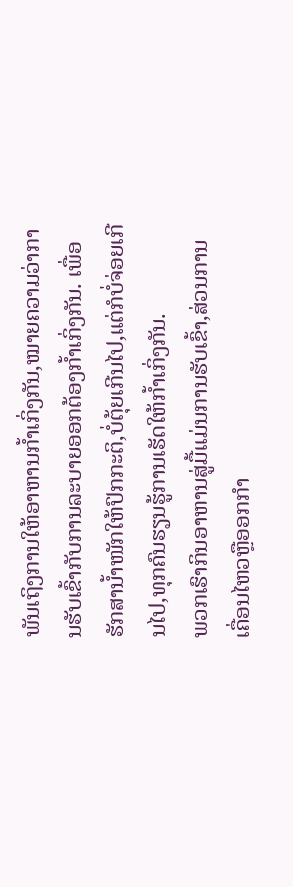ພັນເຖິງການໃຫ້ອາຫານກ້ຳເກິ່ງກັນ,ໝາຍຄວາມວ່າການຮັບເຂົ້າກັບການລະບາຍອອກຕ້ອງກ້ຳເກິ່ງກັນ. ເພື່ອຮັກສານ້ຳໜັກໃຫ້ປົກກະຕິ,ບໍ່ຕຸ້ຍເກີນໄປ,ແຕ່ກໍບໍ່ຈ່ອຍເກີນໄປ,ທຸກຄົນຮຽນຮູ້ການເຮັດໃຫ້ກ້ຳເກິ່ງກັນ.
ພວກເຮົາກິນອາຫານສູ່ມື້ແມ່ນການຮັບເຂົ້າ,ສ່ວນການເຄື່ອນໄຫວຫຼືອອກກຳ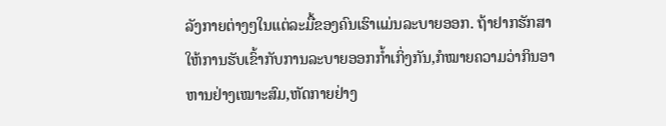ລັງກາຍຕ່າງໆໃນແຕ່ລະມື້ຂອງຄົນເຮົາແມ່ນລະບາຍອອກ. ຖ້າຢາກຮັກສາໃຫ້ການຮັບເຂົ້າກັບການລະບາຍອອກກ້ຳເກິ່ງກັນ,ກໍໝາຍຄວາມວ່າກິນອາຫານຢ່າງເໝາະສົມ,ຫັດກາຍຢ່າງ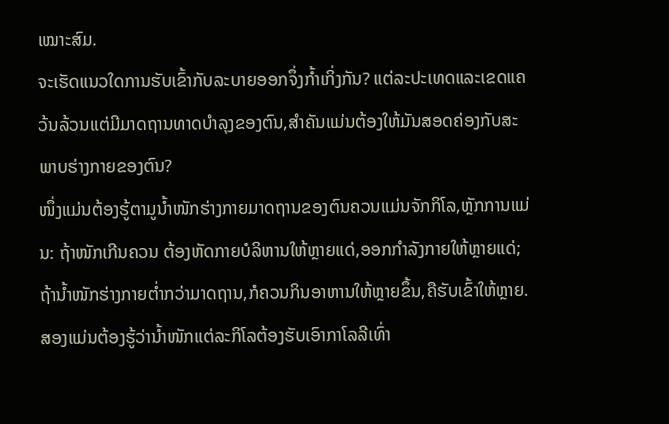ເໝາະສົມ.
ຈະເຮັດແນວໃດການຮັບເຂົ້າກັບລະບາຍອອກຈຶ່ງກ້ຳເກິ່ງກັນ? ແຕ່ລະປະເທດແລະເຂດແຄວ້ນລ້ວນແຕ່ມີມາດຖານທາດບຳລຸງຂອງຕົນ,ສຳຄັນແມ່ນຕ້ອງໃຫ້ມັນສອດຄ່ອງກັບສະພາບຮ່າງກາຍຂອງຕົນ?
ໜຶ່ງແມ່ນຕ້ອງຮູ້ຕາມູນ້ຳໜັກຮ່າງກາຍມາດຖານຂອງຕົນຄວນແມ່ນຈັກກິໂລ,ຫຼັກການແມ່ນ: ຖ້າໜັກເກີນຄວນ ຕ້ອງຫັດກາຍບໍລິຫານໃຫ້ຫຼາຍແດ່,ອອກກຳລັງກາຍໃຫ້ຫຼາຍແດ່; ຖ້ານ້ຳໜັກຮ່າງກາຍຕ່ຳກວ່າມາດຖານ,ກໍຄວນກິນອາຫານໃຫ້ຫຼາຍຂຶ້ນ,ຄືຮັບເຂົ້າໃຫ້ຫຼາຍ.
ສອງແມ່ນຕ້ອງຮູ້ວ່ານ້ຳໜັກແຕ່ລະກິໂລຕ້ອງຮັບເອົາກາໂລລີເທົ່າ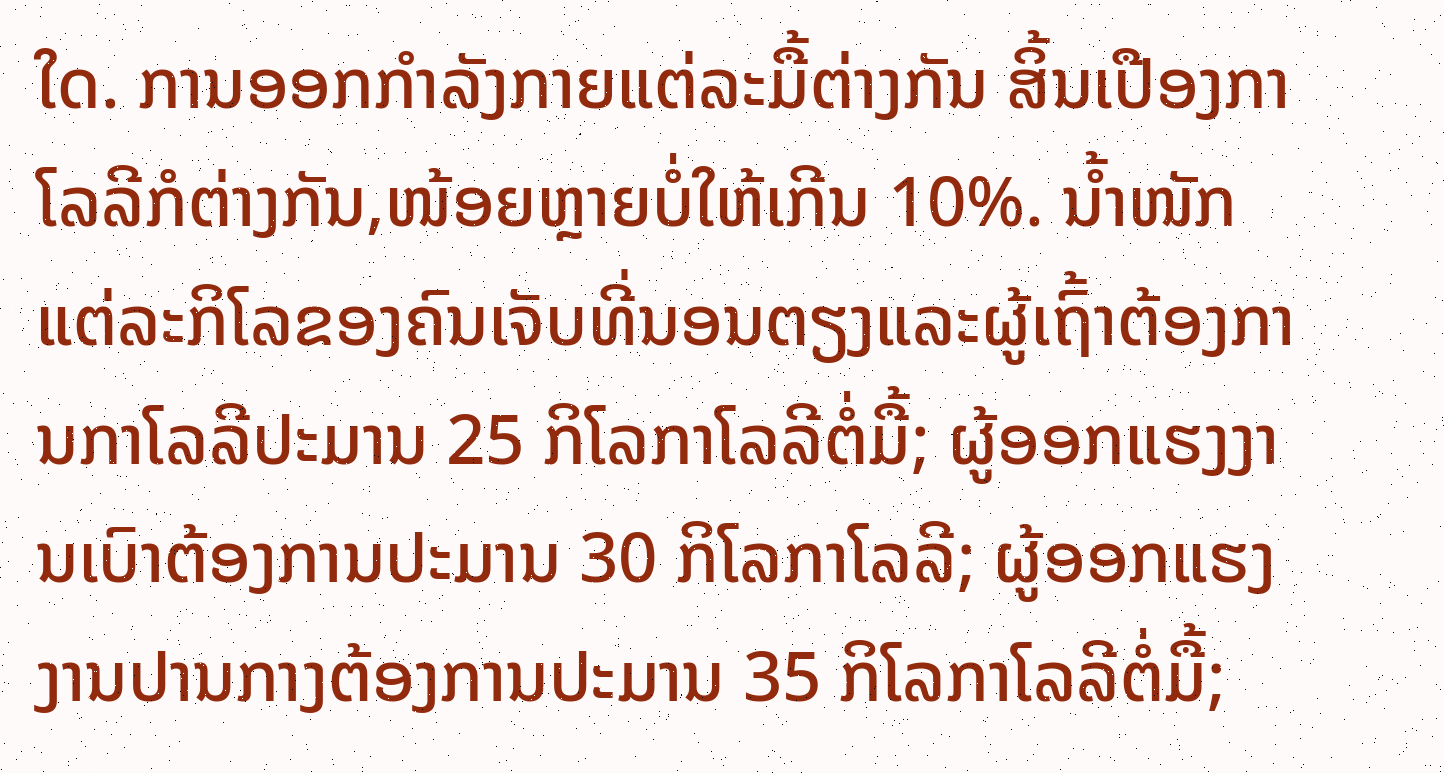ໃດ. ການອອກກຳລັງກາຍແຕ່ລະມື້ຕ່າງກັນ ສິ້ນເປືອງກາໂລລີກໍຕ່າງກັນ,ໜ້ອຍຫຼາຍບໍ່ໃຫ້ເກີນ 10%. ນ້ຳໜັກແຕ່ລະກິໂລຂອງຄົນເຈັບທີ່ນອນຕຽງແລະຜູ້ເຖົ້າຕ້ອງການກາໂລລີປະມານ 25 ກິໂລກາໂລລີຕໍ່ມື້; ຜູ້ອອກແຮງງານເບົາຕ້ອງການປະມານ 30 ກິໂລກາໂລລີ; ຜູ້ອອກແຮງງານປານກາງຕ້ອງການປະມານ 35 ກິໂລກາໂລລີຕໍ່ມື້;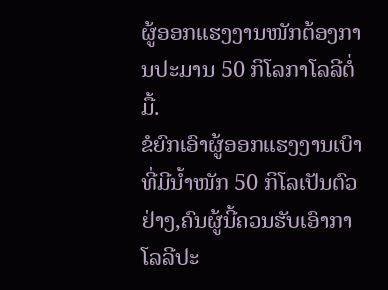ຜູ້ອອກແຮງງານໜັກຕ້ອງການປະມານ 50 ກິໂລກາໂລລີຕໍ່ມື້.
ຂໍຍົກເອົາຜູ້ອອກແຮງງານເບົາທີ່ມີນ້ຳໜັກ 50 ກິໂລເປັນຕົວຢ່າງ,ຄົນຜູ້ນີ້ຄວນຮັບເອົາກາໂລລີປະ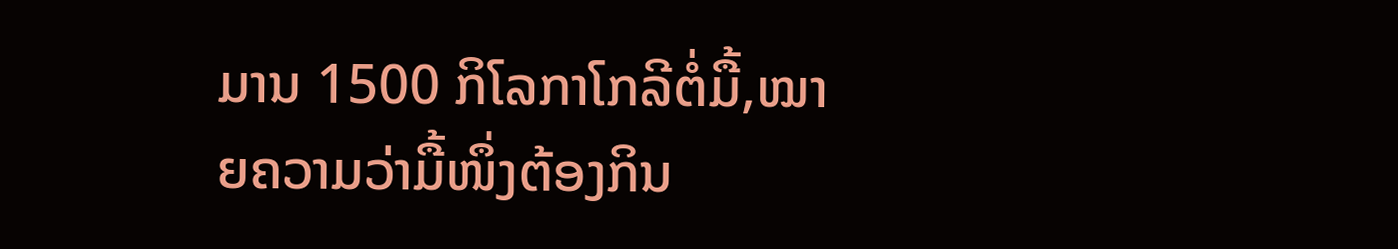ມານ 1500 ກິໂລກາໂກລີຕໍ່ມື້,ໝາຍຄວາມວ່າມື້ໜຶ່ງຕ້ອງກິນ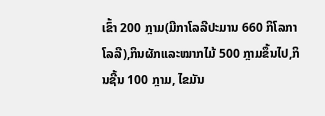ເຂົ້າ 200 ກຼາມ(ມີກາໂລລີປະມານ 660 ກິໂລກາໂລລີ),ກິນຜັກແລະໝາກໄມ້ 500 ກຼາມຂຶ້ນໄປ,ກິນຊີ້ນ 100 ກຼາມ, ໄຂມັນ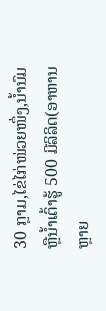30 ກຼາມ,ໄຂ່ໄກ່ໜ່ວຍໜຶ່ງ,ນ້ຳນົມຫຼືນ້ຳເຕົ້າຮູ້ 500 ມີລິລິດ(ອາຫານຫຼາຍ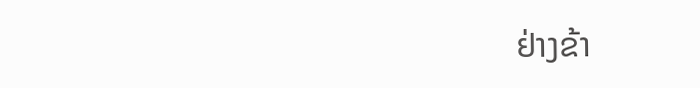ຢ່າງຂ້າ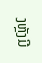ງຫຼັງມີ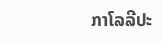ກາໂລລີປະ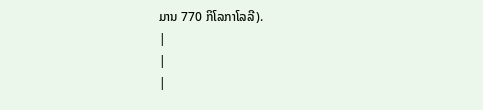ມານ 770 ກິໂລກາໂລລີ).
|
|
|